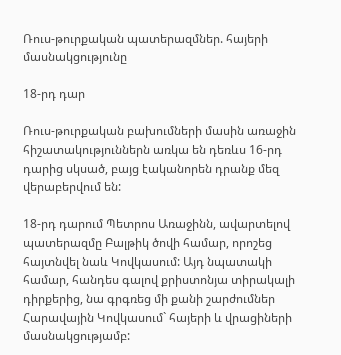Ռուս-թուրքական պատերազմներ. հայերի մասնակցությունը

18-րդ դար

Ռուս-թուրքական բախումների մասին առաջին հիշատակություններն առկա են դեռևս 16-րդ դարից սկսած, բայց էականորեն դրանք մեզ վերաբերվում են:

18-րդ դարում Պետրոս Առաջինն, ավարտելով պատերազմը Բալթիկ ծովի համար, որոշեց հայտնվել նաև Կովկասում: Այդ նպատակի համար, հանդես գալով քրիստոնյա տիրակալի դիրքերից, նա գրգռեց մի քանի շարժումներ Հարավային Կովկասում` հայերի և վրացիների մասնակցությամբ: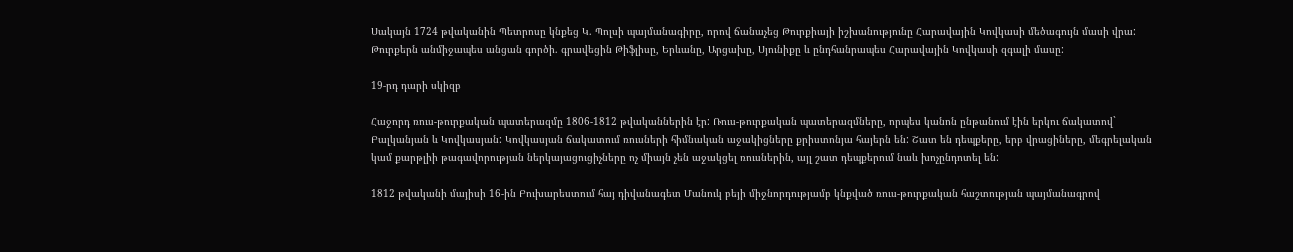Սակայն 1724 թվականին Պետրոսը կնքեց Կ. Պոլսի պայմանագիրը, որով ճանաչեց Թուրքիայի իշխանությունը Հարավային Կովկասի մեծագույն մասի վրա: Թուրքերն անմիջապես անցան գործի. գրավեցին Թիֆլիսը, Երևանը, Արցախը, Սյունիքը և ընդհանրապես Հարավային Կովկասի զգալի մասը:

19-րդ դարի սկիզբ

Հաջորդ ռուս-թուրքական պատերազմը 1806-1812 թվականներին էր: Ռուս-թուրքական պատերազմները, որպես կանոն ընթանում էին երկու ճակատով` Բալկանյան և Կովկասյան: Կովկասյան ճակատում ռուսների հիմնական աջակիցները քրիստոնյա հայերն են: Շատ են դեպքերը, երբ վրացիները, մեգրելական կամ քարթլիի թագավորության ներկայացուցիչները ոչ միայն չեն աջակցել ռուսներին, այլ շատ դեպքերում նաև խոչընդոտել են:

1812 թվականի մայիսի 16-ին Բուխարեստում հայ դիվանագետ Մանուկ բեյի միջնորդությամբ կնքված ռուս-թուրքական հաշտության պայմանագրով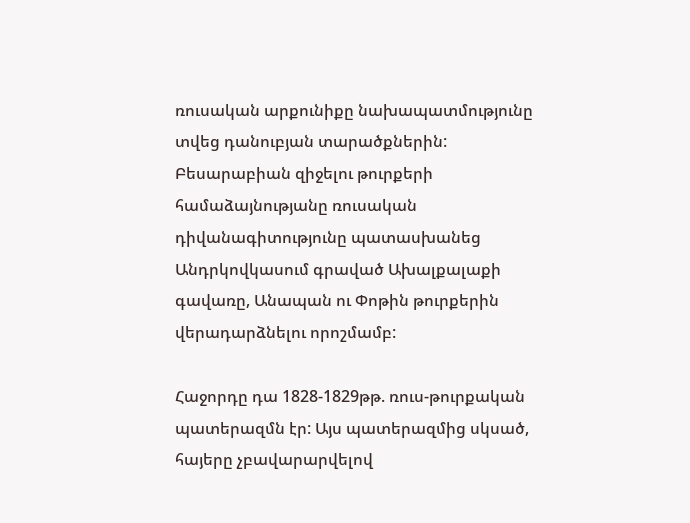ռուսական արքունիքը նախապատմությունը տվեց դանուբյան տարածքներին: Բեսարաբիան զիջելու թուրքերի համաձայնությանը ռուսական դիվանագիտությունը պատասխանեց Անդրկովկասում գրաված Ախալքալաքի գավառը, Անապան ու Փոթին թուրքերին վերադարձնելու որոշմամբ:

Հաջորդը դա 1828-1829թթ. ռուս-թուրքական պատերազմն էր: Այս պատերազմից սկսած, հայերը չբավարարվելով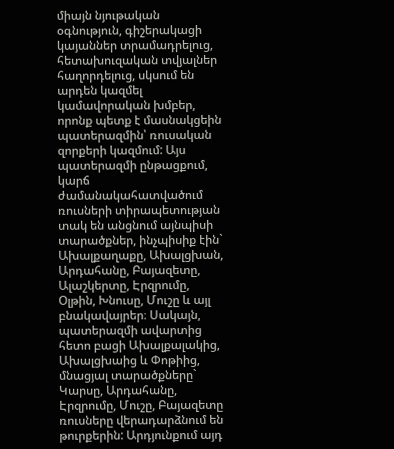միայն նյութական օգնություն, գիշերակացի կայաններ տրամադրելուց, հետախուզական տվյալներ հաղորդելուց, սկսում են արդեն կազմել կամավորական խմբեր, որոնք պետք է մասնակցեին պատերազմին՝ ռուսական զորքերի կազմում: Այս պատերազմի ընթացքում, կարճ  ժամանակահատվածում ռուսների տիրապետության տակ են անցնում այնպիսի տարածքներ, ինչպիսիք էին` Ախալքաղաքը, Ախալցխան, Արդահանը, Բայազետը, Ալաշկերտը, Էրզրումը, Օլթին, Խնուսը, Մուշը և այլ բնակավայրեր։ Սակայն, պատերազմի ավարտից հետո բացի Ախալքալակից, Ախալցխաից և Փոթիից, մնացյալ տարածքները` Կարսը, Արդահանը, Էրզրումը, Մուշը, Բայազետը ռուսները վերադարձնում են թուրքերին: Արդյունքում այդ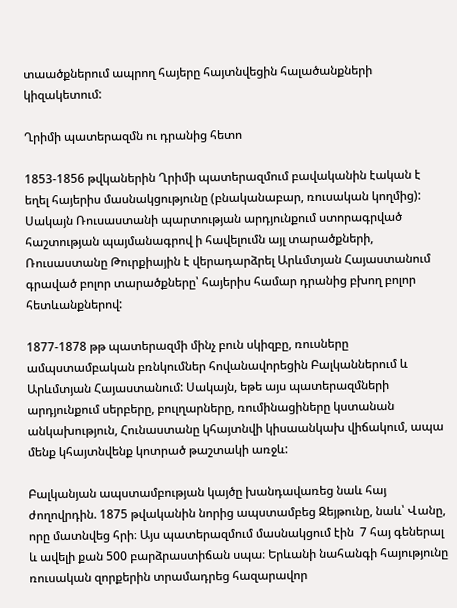տաածքներում ապրող հայերը հայտնվեցին հալածանքների կիզակետում:

Ղրիմի պատերազմն ու դրանից հետո

1853-1856 թվկաներին Ղրիմի պատերազմում բավականին էական է եղել հայերիս մասնակցությունը (բնականաբար, ռուսական կողմից): Սակայն Ռուսաստանի պարտության արդյունքում ստորագրված  հաշտության պայմանագրով ի հավելումն այլ տարածքների, Ռուսաստանը Թուրքիային է վերադարձրել Արևմտյան Հայաստանում գրաված բոլոր տարածքները՝ հայերիս համար դրանից բխող բոլոր հետևանքներով:

1877-1878 թթ պատերազմի մինչ բուն սկիզբը, ռուսները ամպստամբական բռնկումներ հովանավորեցին Բալկաններում և Արևմտյան Հայաստանում: Սակայն, եթե այս պատերազմների արդյունքում սերբերը, բուլղարները, ռումինացիները կստանան անկախություն, Հունաստանը կհայտնվի կիսաանկախ վիճակում, ապա մենք կհայտնվենք կոտրած թաշտակի առջև:

Բալկանյան ապստամբության կայծը խանդավառեց նաև հայ ժողովրդին. 1875 թվականին նորից ապստամբեց Զեյթունը, նաև՝ Վանը, որը մատնվեց հրի։ Այս պատերազմում մասնակցում էին  7 հայ գեներալ և ավելի քան 500 բարձրաստիճան սպա։ Երևանի նահանգի հայությունը ռուսական զորքերին տրամադրեց հազարավոր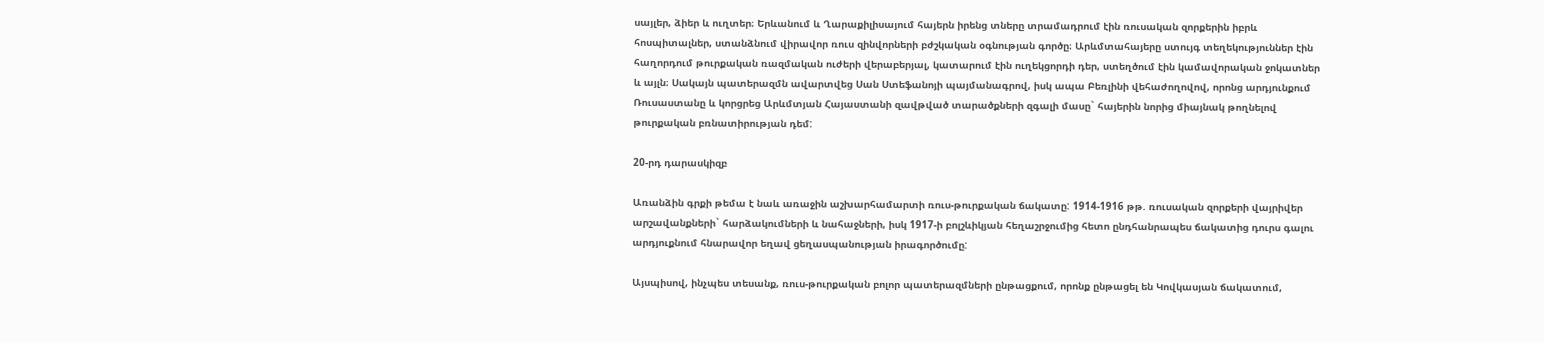սայլեր, ձիեր և ուղտեր։ Երևանում և Ղարաքիլիսայում հայերն իրենց տները տրամադրում էին ռուսական զորքերին իբրև հոսպիտալներ, ստանձնում վիրավոր ռուս զինվորների բժշկական օգնության գործը։ Արևմտահայերը ստույգ տեղեկություններ էին հաղորդում թուրքական ռազմական ուժերի վերաբերյալ, կատարում էին ուղեկցորդի դեր, ստեղծում էին կամավորական ջոկատներ և այլն։ Սակայն պատերազմն ավարտվեց Սան Ստեֆանոյի պայմանագրով, իսկ ապա Բեռլինի վեհաժողովով, որոնց արդյունքում Ռուսաստանը և կորցրեց Արևմտյան Հայաստանի զավթված տարածքների զգալի մասը` հայերին նորից միայնակ թողնելով թուրքական բռնատիրության դեմ:

20-րդ դարասկիզբ

Առանձին գրքի թեմա է նաև առաջին աշխարհամարտի ռուս-թուրքական ճակատը: 1914-1916 թթ. ռուսական զորքերի վայրիվեր արշավանքների` հարձակումների և նահաջների, իսկ 1917-ի բոլշևիկյան հեղաշրջումից հետո ընդհանրապես ճակատից դուրս գալու արդյուքնում հնարավոր եղավ ցեղասպանության իրագործումը:

Այսպիսով, ինչպես տեսանք, ռուս-թուրքական բոլոր պատերազմների ընթացքում, որոնք ընթացել են Կովկասյան ճակատում,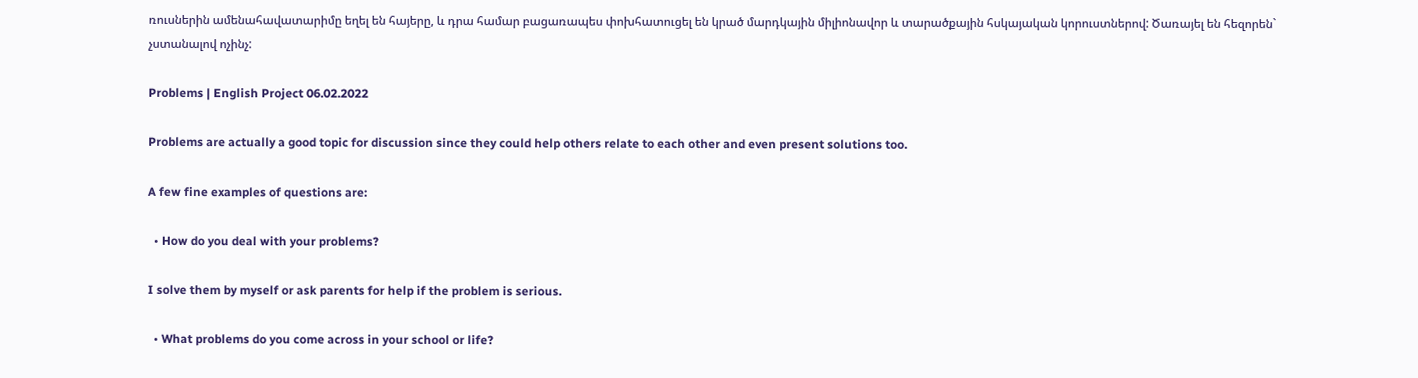ռուսներին ամենահավատարիմը եղել են հայերը, և դրա համար բացառապես փոխհատուցել են կրած մարդկային միլիոնավոր և տարածքային հսկայական կորուստներով: Ծառայել են հեզորեն` չստանալով ոչինչ:

Problems | English Project 06.02.2022

Problems are actually a good topic for discussion since they could help others relate to each other and even present solutions too.

A few fine examples of questions are:

  • How do you deal with your problems?

I solve them by myself or ask parents for help if the problem is serious.

  • What problems do you come across in your school or life?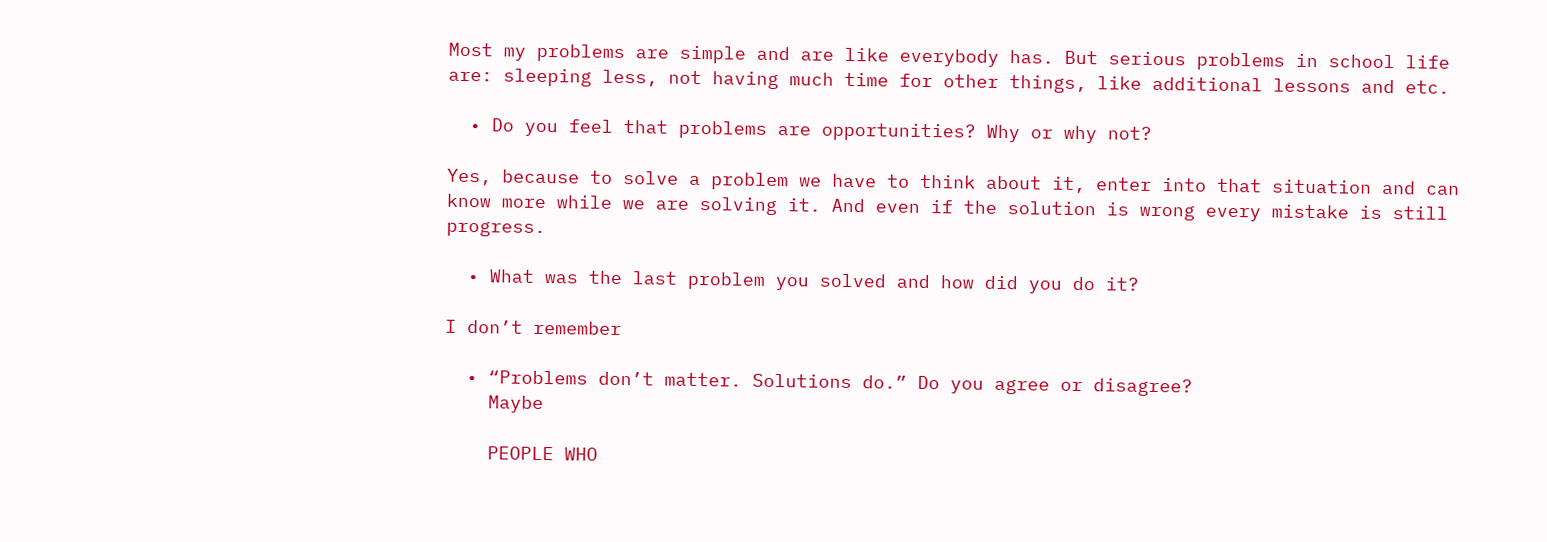Most my problems are simple and are like everybody has. But serious problems in school life are: sleeping less, not having much time for other things, like additional lessons and etc.

  • Do you feel that problems are opportunities? Why or why not?

Yes, because to solve a problem we have to think about it, enter into that situation and can know more while we are solving it. And even if the solution is wrong every mistake is still progress.

  • What was the last problem you solved and how did you do it?

I don’t remember

  • “Problems don’t matter. Solutions do.” Do you agree or disagree?
    Maybe

    PEOPLE WHO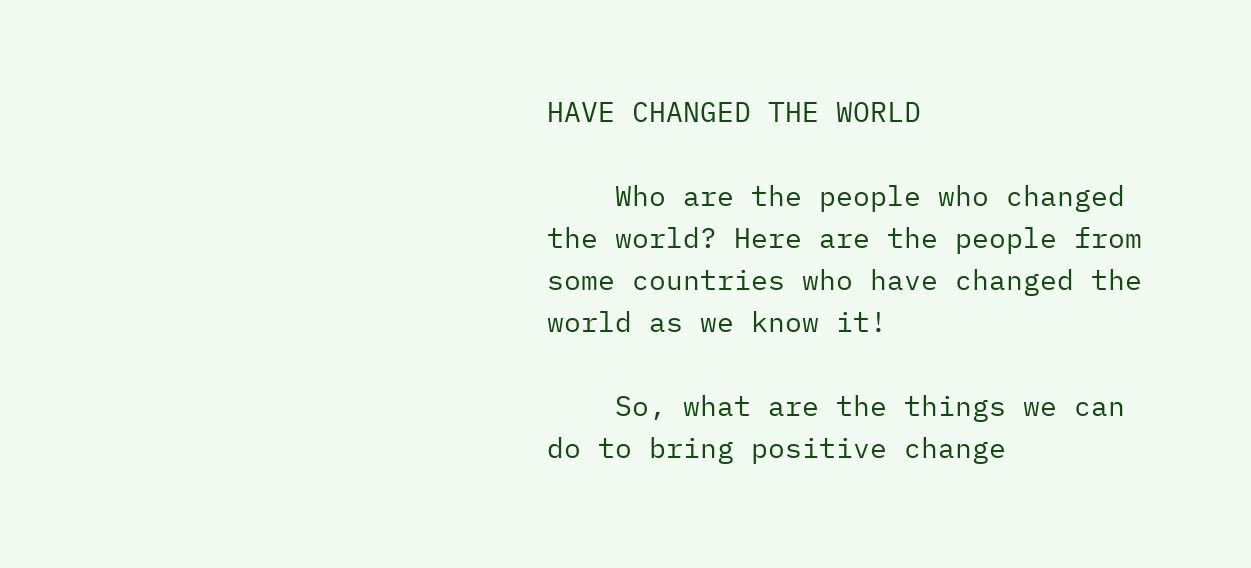HAVE CHANGED THE WORLD

    Who are the people who changed the world? Here are the people from some countries who have changed the world as we know it!

    So, what are the things we can do to bring positive change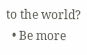to the world?
  • Be more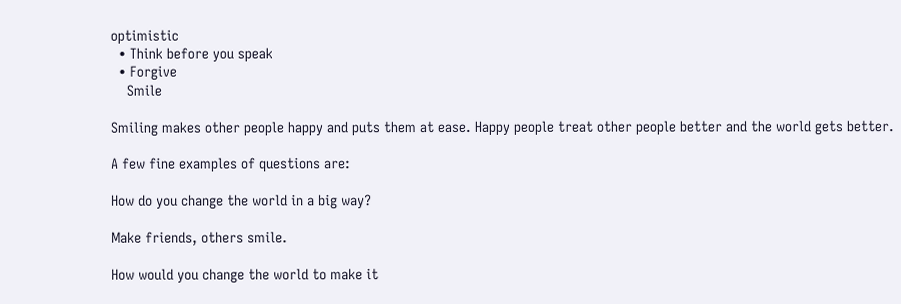optimistic
  • Think before you speak
  • Forgive
    Smile

Smiling makes other people happy and puts them at ease. Happy people treat other people better and the world gets better.

A few fine examples of questions are:

How do you change the world in a big way?

Make friends, others smile.

How would you change the world to make it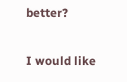better?

I would like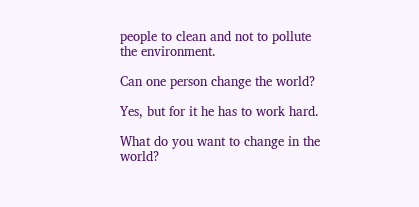people to clean and not to pollute the environment.

Can one person change the world?

Yes, but for it he has to work hard.

What do you want to change in the world?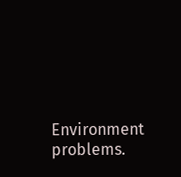Environment problems.